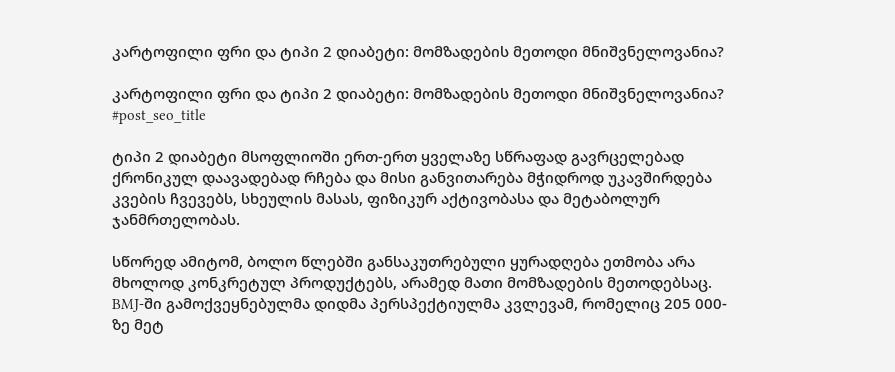კარტოფილი ფრი და ტიპი 2 დიაბეტი: მომზადების მეთოდი მნიშვნელოვანია?

კარტოფილი ფრი და ტიპი 2 დიაბეტი: მომზადების მეთოდი მნიშვნელოვანია?
#post_seo_title

ტიპი 2 დიაბეტი მსოფლიოში ერთ-ერთ ყველაზე სწრაფად გავრცელებად ქრონიკულ დაავადებად რჩება და მისი განვითარება მჭიდროდ უკავშირდება კვების ჩვევებს, სხეულის მასას, ფიზიკურ აქტივობასა და მეტაბოლურ ჯანმრთელობას.

სწორედ ამიტომ, ბოლო წლებში განსაკუთრებული ყურადღება ეთმობა არა მხოლოდ კონკრეტულ პროდუქტებს, არამედ მათი მომზადების მეთოდებსაც. BMJ-ში გამოქვეყნებულმა დიდმა პერსპექტიულმა კვლევამ, რომელიც 205 000-ზე მეტ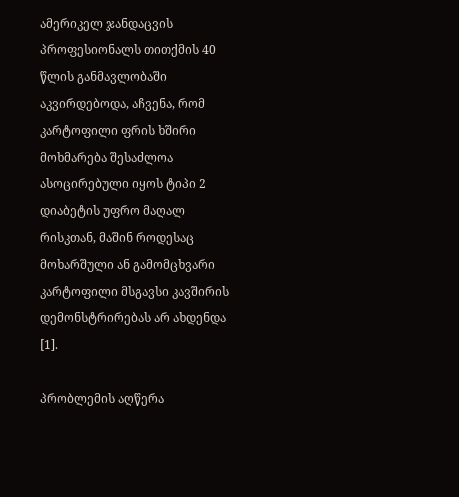ამერიკელ ჯანდაცვის პროფესიონალს თითქმის 40 წლის განმავლობაში აკვირდებოდა, აჩვენა, რომ კარტოფილი ფრის ხშირი მოხმარება შესაძლოა ასოცირებული იყოს ტიპი 2 დიაბეტის უფრო მაღალ რისკთან, მაშინ როდესაც მოხარშული ან გამომცხვარი კარტოფილი მსგავსი კავშირის დემონსტრირებას არ ახდენდა [1].

პრობლემის აღწერა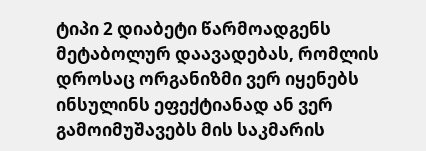ტიპი 2 დიაბეტი წარმოადგენს მეტაბოლურ დაავადებას, რომლის დროსაც ორგანიზმი ვერ იყენებს ინსულინს ეფექტიანად ან ვერ გამოიმუშავებს მის საკმარის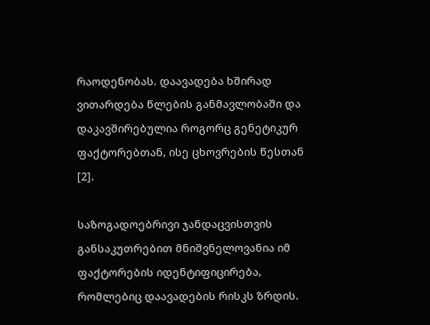რაოდენობას. დაავადება ხშირად ვითარდება წლების განმავლობაში და დაკავშირებულია როგორც გენეტიკურ ფაქტორებთან, ისე ცხოვრების წესთან [2].

საზოგადოებრივი ჯანდაცვისთვის განსაკუთრებით მნიშვნელოვანია იმ ფაქტორების იდენტიფიცირება, რომლებიც დაავადების რისკს ზრდის.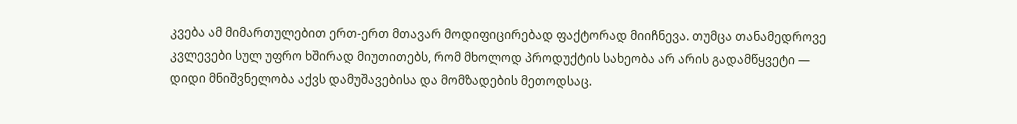კვება ამ მიმართულებით ერთ-ერთ მთავარ მოდიფიცირებად ფაქტორად მიიჩნევა. თუმცა თანამედროვე კვლევები სულ უფრო ხშირად მიუთითებს, რომ მხოლოდ პროდუქტის სახეობა არ არის გადამწყვეტი — დიდი მნიშვნელობა აქვს დამუშავებისა და მომზადების მეთოდსაც.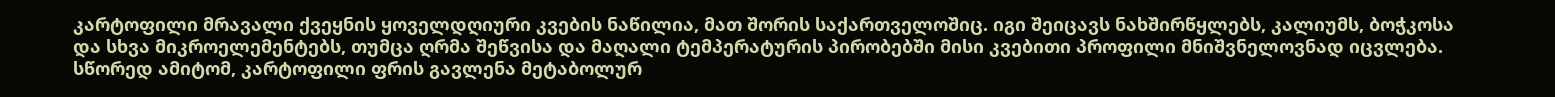კარტოფილი მრავალი ქვეყნის ყოველდღიური კვების ნაწილია, მათ შორის საქართველოშიც. იგი შეიცავს ნახშირწყლებს, კალიუმს, ბოჭკოსა და სხვა მიკროელემენტებს, თუმცა ღრმა შეწვისა და მაღალი ტემპერატურის პირობებში მისი კვებითი პროფილი მნიშვნელოვნად იცვლება. სწორედ ამიტომ, კარტოფილი ფრის გავლენა მეტაბოლურ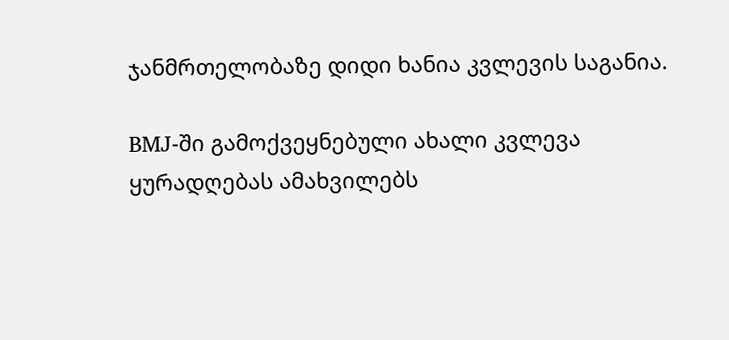ჯანმრთელობაზე დიდი ხანია კვლევის საგანია.

BMJ-ში გამოქვეყნებული ახალი კვლევა ყურადღებას ამახვილებს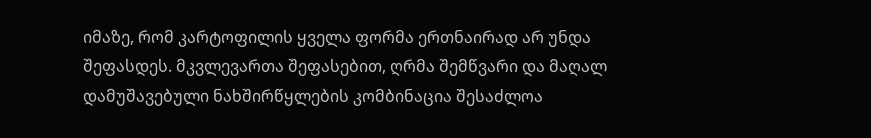იმაზე, რომ კარტოფილის ყველა ფორმა ერთნაირად არ უნდა შეფასდეს. მკვლევართა შეფასებით, ღრმა შემწვარი და მაღალ დამუშავებული ნახშირწყლების კომბინაცია შესაძლოა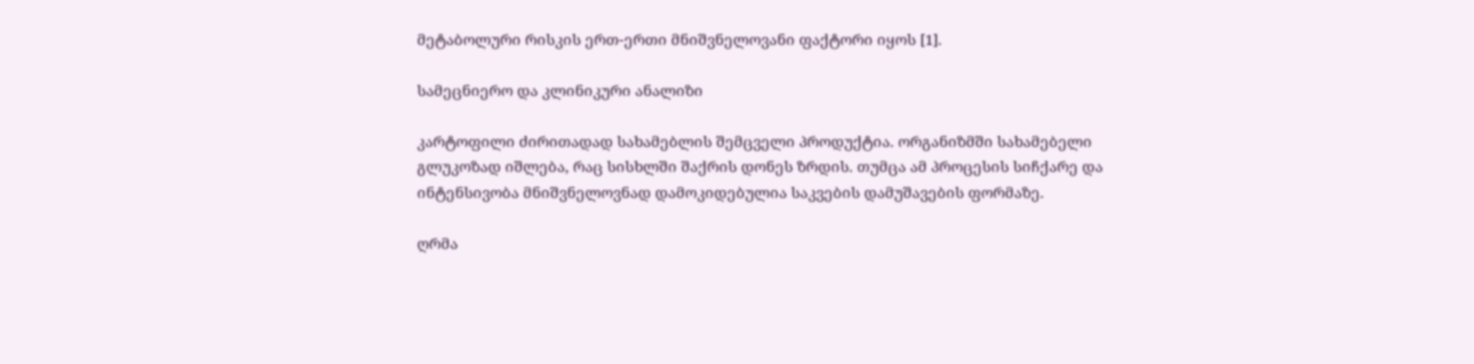მეტაბოლური რისკის ერთ-ერთი მნიშვნელოვანი ფაქტორი იყოს [1].

სამეცნიერო და კლინიკური ანალიზი

კარტოფილი ძირითადად სახამებლის შემცველი პროდუქტია. ორგანიზმში სახამებელი გლუკოზად იშლება, რაც სისხლში შაქრის დონეს ზრდის. თუმცა ამ პროცესის სიჩქარე და ინტენსივობა მნიშვნელოვნად დამოკიდებულია საკვების დამუშავების ფორმაზე.

ღრმა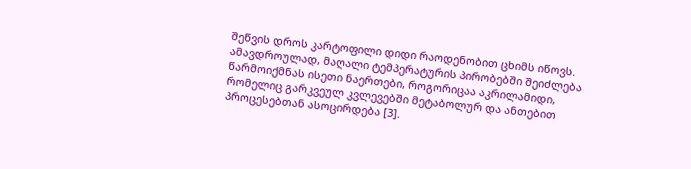შეწვის დროს კარტოფილი დიდი რაოდენობით ცხიმს იწოვს. ამავდროულად, მაღალი ტემპერატურის პირობებში შეიძლება წარმოიქმნას ისეთი ნაერთები, როგორიცაა აკრილამიდი, რომელიც გარკვეულ კვლევებში მეტაბოლურ და ანთებით პროცესებთან ასოცირდება [3].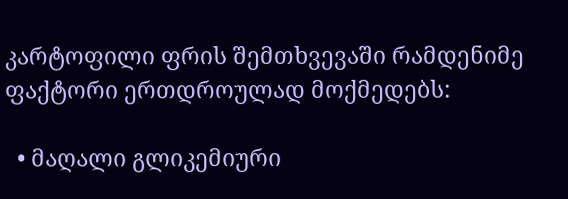კარტოფილი ფრის შემთხვევაში რამდენიმე ფაქტორი ერთდროულად მოქმედებს:

  • მაღალი გლიკემიური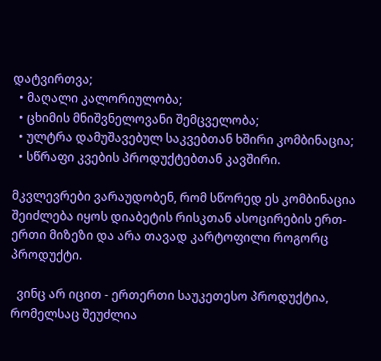დატვირთვა;
  • მაღალი კალორიულობა;
  • ცხიმის მნიშვნელოვანი შემცველობა;
  • ულტრა დამუშავებულ საკვებთან ხშირი კომბინაცია;
  • სწრაფი კვების პროდუქტებთან კავშირი.

მკვლევრები ვარაუდობენ, რომ სწორედ ეს კომბინაცია შეიძლება იყოს დიაბეტის რისკთან ასოცირების ერთ-ერთი მიზეზი და არა თავად კარტოფილი როგორც პროდუქტი.

  ვინც არ იცით - ერთერთი საუკეთესო პროდუქტია, რომელსაც შეუძლია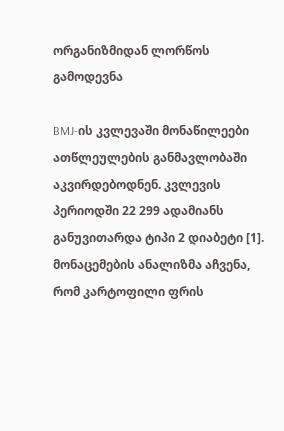ორგანიზმიდან ლორწოს გამოდევნა

BMJ-ის კვლევაში მონაწილეები ათწლეულების განმავლობაში აკვირდებოდნენ. კვლევის პერიოდში 22 299 ადამიანს განუვითარდა ტიპი 2 დიაბეტი [1]. მონაცემების ანალიზმა აჩვენა, რომ კარტოფილი ფრის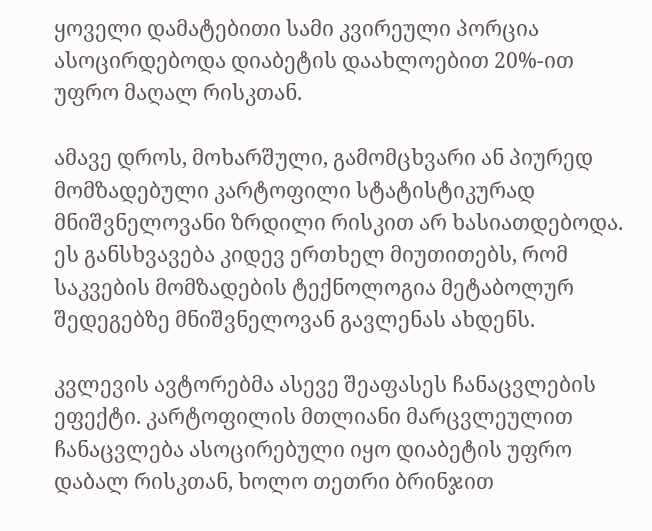ყოველი დამატებითი სამი კვირეული პორცია ასოცირდებოდა დიაბეტის დაახლოებით 20%-ით უფრო მაღალ რისკთან.

ამავე დროს, მოხარშული, გამომცხვარი ან პიურედ მომზადებული კარტოფილი სტატისტიკურად მნიშვნელოვანი ზრდილი რისკით არ ხასიათდებოდა. ეს განსხვავება კიდევ ერთხელ მიუთითებს, რომ საკვების მომზადების ტექნოლოგია მეტაბოლურ შედეგებზე მნიშვნელოვან გავლენას ახდენს.

კვლევის ავტორებმა ასევე შეაფასეს ჩანაცვლების ეფექტი. კარტოფილის მთლიანი მარცვლეულით ჩანაცვლება ასოცირებული იყო დიაბეტის უფრო დაბალ რისკთან, ხოლო თეთრი ბრინჯით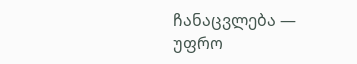ჩანაცვლება — უფრო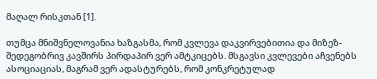მაღალ რისკთან [1].

თუმცა მნიშვნელოვანია ხაზგასმა, რომ კვლევა დაკვირვებითია და მიზეზ-შედეგობრივ კავშირს პირდაპირ ვერ ამტკიცებს. მსგავსი კვლევები აჩვენებს ასოციაციას, მაგრამ ვერ ადასტურებს, რომ კონკრეტულად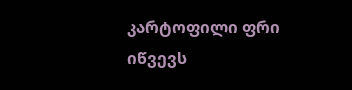კარტოფილი ფრი იწვევს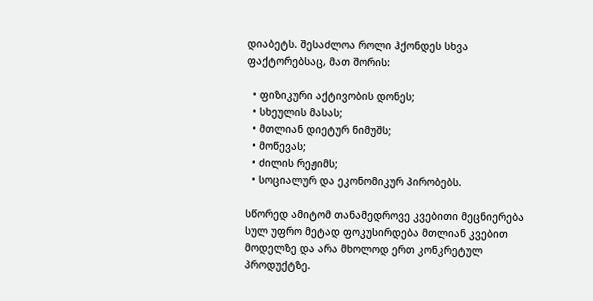დიაბეტს. შესაძლოა როლი ჰქონდეს სხვა ფაქტორებსაც, მათ შორის:

  • ფიზიკური აქტივობის დონეს;
  • სხეულის მასას;
  • მთლიან დიეტურ ნიმუშს;
  • მოწევას;
  • ძილის რეჟიმს;
  • სოციალურ და ეკონომიკურ პირობებს.

სწორედ ამიტომ თანამედროვე კვებითი მეცნიერება სულ უფრო მეტად ფოკუსირდება მთლიან კვებით მოდელზე და არა მხოლოდ ერთ კონკრეტულ პროდუქტზე.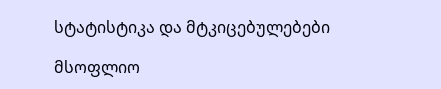სტატისტიკა და მტკიცებულებები

მსოფლიო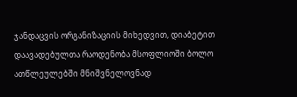ჯანდაცვის ორგანიზაციის მიხედვით, დიაბეტით დაავადებულთა რაოდენობა მსოფლიოში ბოლო ათწლეულებში მნიშვნელოვნად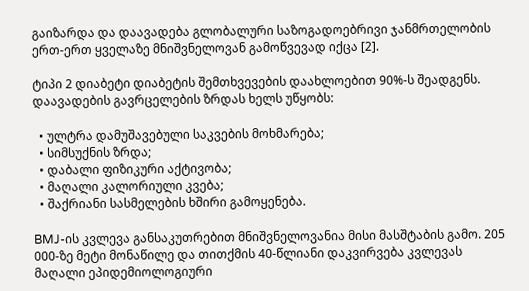გაიზარდა და დაავადება გლობალური საზოგადოებრივი ჯანმრთელობის ერთ-ერთ ყველაზე მნიშვნელოვან გამოწვევად იქცა [2].

ტიპი 2 დიაბეტი დიაბეტის შემთხვევების დაახლოებით 90%-ს შეადგენს. დაავადების გავრცელების ზრდას ხელს უწყობს:

  • ულტრა დამუშავებული საკვების მოხმარება;
  • სიმსუქნის ზრდა;
  • დაბალი ფიზიკური აქტივობა;
  • მაღალი კალორიული კვება;
  • შაქრიანი სასმელების ხშირი გამოყენება.

BMJ-ის კვლევა განსაკუთრებით მნიშვნელოვანია მისი მასშტაბის გამო. 205 000-ზე მეტი მონაწილე და თითქმის 40-წლიანი დაკვირვება კვლევას მაღალი ეპიდემიოლოგიური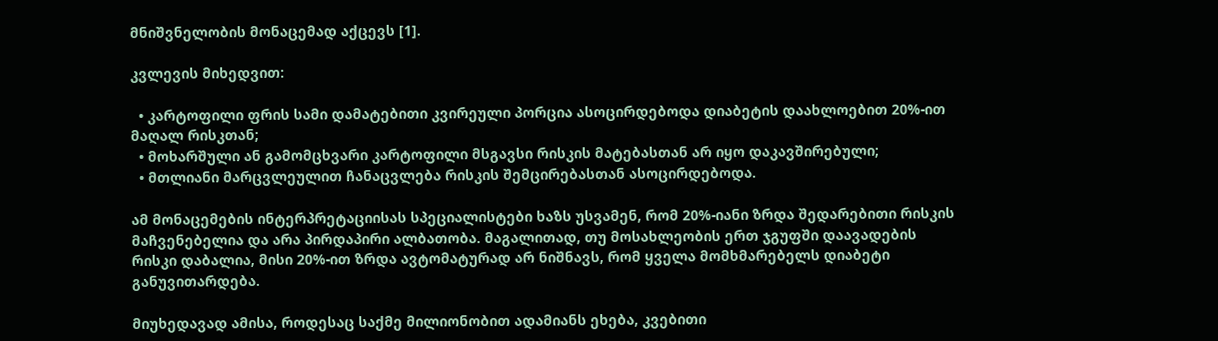მნიშვნელობის მონაცემად აქცევს [1].

კვლევის მიხედვით:

  • კარტოფილი ფრის სამი დამატებითი კვირეული პორცია ასოცირდებოდა დიაბეტის დაახლოებით 20%-ით მაღალ რისკთან;
  • მოხარშული ან გამომცხვარი კარტოფილი მსგავსი რისკის მატებასთან არ იყო დაკავშირებული;
  • მთლიანი მარცვლეულით ჩანაცვლება რისკის შემცირებასთან ასოცირდებოდა.

ამ მონაცემების ინტერპრეტაციისას სპეციალისტები ხაზს უსვამენ, რომ 20%-იანი ზრდა შედარებითი რისკის მაჩვენებელია და არა პირდაპირი ალბათობა. მაგალითად, თუ მოსახლეობის ერთ ჯგუფში დაავადების რისკი დაბალია, მისი 20%-ით ზრდა ავტომატურად არ ნიშნავს, რომ ყველა მომხმარებელს დიაბეტი განუვითარდება.

მიუხედავად ამისა, როდესაც საქმე მილიონობით ადამიანს ეხება, კვებითი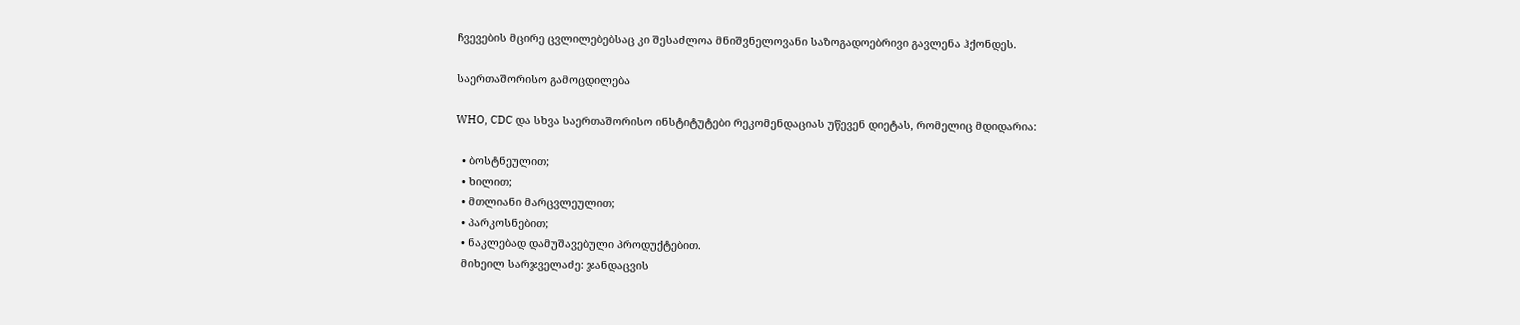ჩვევების მცირე ცვლილებებსაც კი შესაძლოა მნიშვნელოვანი საზოგადოებრივი გავლენა ჰქონდეს.

საერთაშორისო გამოცდილება

WHO, CDC და სხვა საერთაშორისო ინსტიტუტები რეკომენდაციას უწევენ დიეტას, რომელიც მდიდარია:

  • ბოსტნეულით;
  • ხილით;
  • მთლიანი მარცვლეულით;
  • პარკოსნებით;
  • ნაკლებად დამუშავებული პროდუქტებით.
  მიხეილ სარჯველაძე: ჯანდაცვის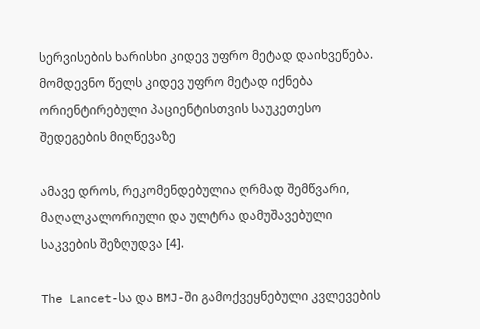სერვისების ხარისხი კიდევ უფრო მეტად დაიხვეწება. მომდევნო წელს კიდევ უფრო მეტად იქნება ორიენტირებული პაციენტისთვის საუკეთესო შედეგების მიღწევაზე

ამავე დროს, რეკომენდებულია ღრმად შემწვარი, მაღალკალორიული და ულტრა დამუშავებული საკვების შეზღუდვა [4].

The Lancet-სა და BMJ-ში გამოქვეყნებული კვლევების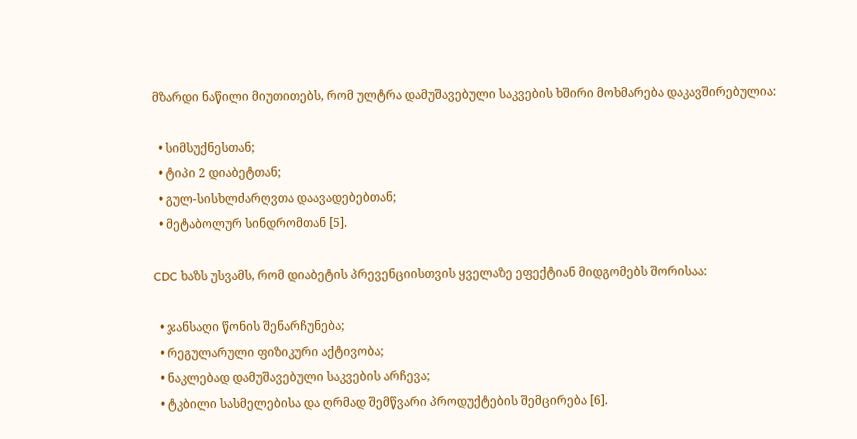მზარდი ნაწილი მიუთითებს, რომ ულტრა დამუშავებული საკვების ხშირი მოხმარება დაკავშირებულია:

  • სიმსუქნესთან;
  • ტიპი 2 დიაბეტთან;
  • გულ-სისხლძარღვთა დაავადებებთან;
  • მეტაბოლურ სინდრომთან [5].

CDC ხაზს უსვამს, რომ დიაბეტის პრევენციისთვის ყველაზე ეფექტიან მიდგომებს შორისაა:

  • ჯანსაღი წონის შენარჩუნება;
  • რეგულარული ფიზიკური აქტივობა;
  • ნაკლებად დამუშავებული საკვების არჩევა;
  • ტკბილი სასმელებისა და ღრმად შემწვარი პროდუქტების შემცირება [6].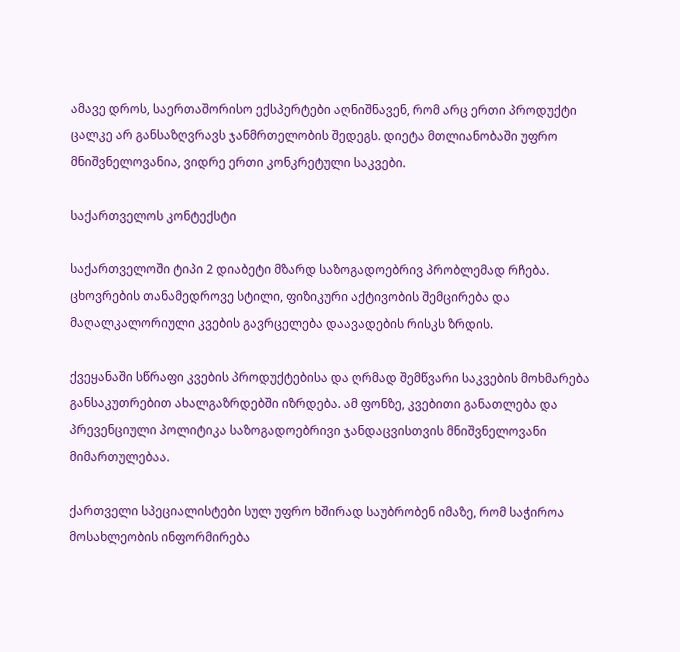ამავე დროს, საერთაშორისო ექსპერტები აღნიშნავენ, რომ არც ერთი პროდუქტი ცალკე არ განსაზღვრავს ჯანმრთელობის შედეგს. დიეტა მთლიანობაში უფრო მნიშვნელოვანია, ვიდრე ერთი კონკრეტული საკვები.

საქართველოს კონტექსტი

საქართველოში ტიპი 2 დიაბეტი მზარდ საზოგადოებრივ პრობლემად რჩება. ცხოვრების თანამედროვე სტილი, ფიზიკური აქტივობის შემცირება და მაღალკალორიული კვების გავრცელება დაავადების რისკს ზრდის.

ქვეყანაში სწრაფი კვების პროდუქტებისა და ღრმად შემწვარი საკვების მოხმარება განსაკუთრებით ახალგაზრდებში იზრდება. ამ ფონზე, კვებითი განათლება და პრევენციული პოლიტიკა საზოგადოებრივი ჯანდაცვისთვის მნიშვნელოვანი მიმართულებაა.

ქართველი სპეციალისტები სულ უფრო ხშირად საუბრობენ იმაზე, რომ საჭიროა მოსახლეობის ინფორმირება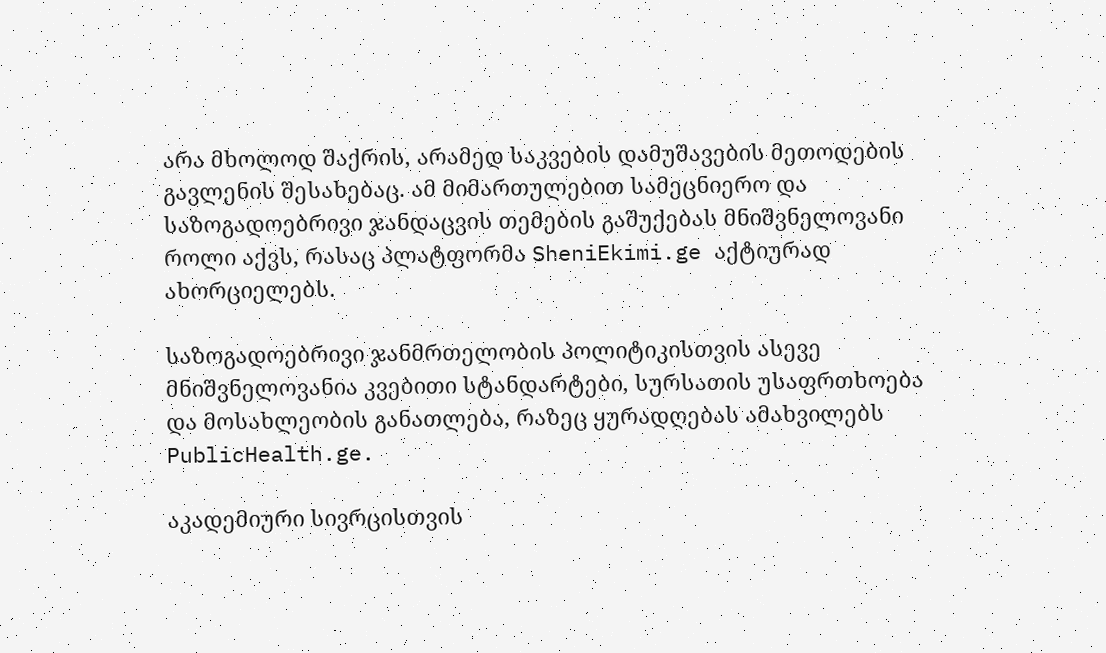არა მხოლოდ შაქრის, არამედ საკვების დამუშავების მეთოდების გავლენის შესახებაც. ამ მიმართულებით სამეცნიერო და საზოგადოებრივი ჯანდაცვის თემების გაშუქებას მნიშვნელოვანი როლი აქვს, რასაც პლატფორმა SheniEkimi.ge აქტიურად ახორციელებს.

საზოგადოებრივი ჯანმრთელობის პოლიტიკისთვის ასევე მნიშვნელოვანია კვებითი სტანდარტები, სურსათის უსაფრთხოება და მოსახლეობის განათლება, რაზეც ყურადღებას ამახვილებს PublicHealth.ge.

აკადემიური სივრცისთვის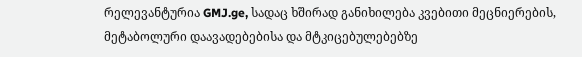რელევანტურია GMJ.ge, სადაც ხშირად განიხილება კვებითი მეცნიერების, მეტაბოლური დაავადებებისა და მტკიცებულებებზე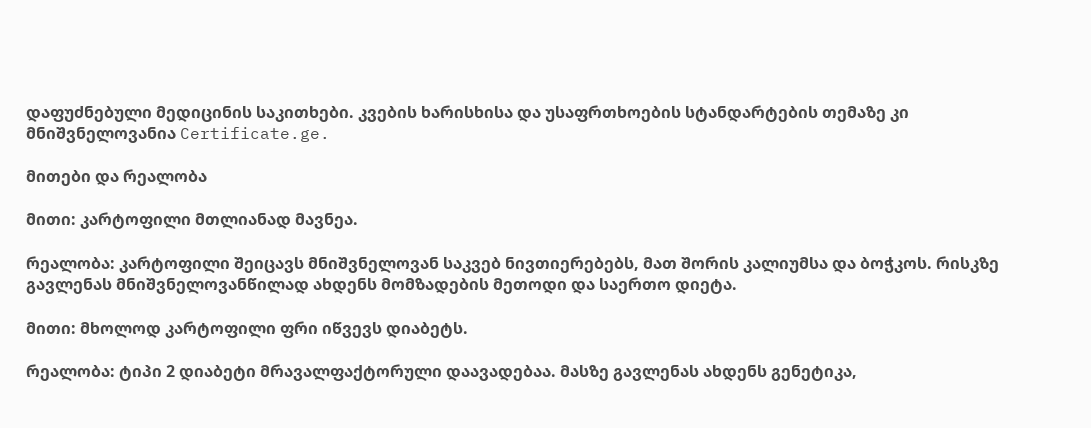დაფუძნებული მედიცინის საკითხები. კვების ხარისხისა და უსაფრთხოების სტანდარტების თემაზე კი მნიშვნელოვანია Certificate.ge.

მითები და რეალობა

მითი: კარტოფილი მთლიანად მავნეა.

რეალობა: კარტოფილი შეიცავს მნიშვნელოვან საკვებ ნივთიერებებს, მათ შორის კალიუმსა და ბოჭკოს. რისკზე გავლენას მნიშვნელოვანწილად ახდენს მომზადების მეთოდი და საერთო დიეტა.

მითი: მხოლოდ კარტოფილი ფრი იწვევს დიაბეტს.

რეალობა: ტიპი 2 დიაბეტი მრავალფაქტორული დაავადებაა. მასზე გავლენას ახდენს გენეტიკა,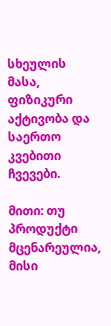სხეულის მასა, ფიზიკური აქტივობა და საერთო კვებითი ჩვევები.

მითი: თუ პროდუქტი მცენარეულია, მისი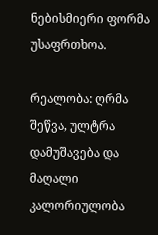ნებისმიერი ფორმა უსაფრთხოა.

რეალობა: ღრმა შეწვა, ულტრა დამუშავება და მაღალი კალორიულობა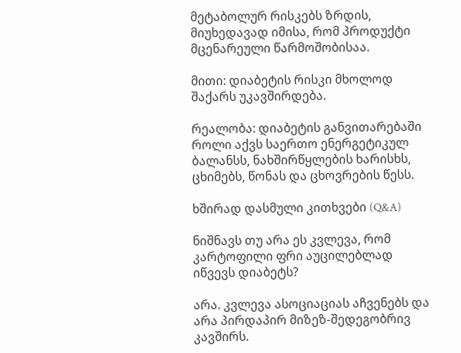მეტაბოლურ რისკებს ზრდის, მიუხედავად იმისა, რომ პროდუქტი მცენარეული წარმოშობისაა.

მითი: დიაბეტის რისკი მხოლოდ შაქარს უკავშირდება.

რეალობა: დიაბეტის განვითარებაში როლი აქვს საერთო ენერგეტიკულ ბალანსს, ნახშირწყლების ხარისხს, ცხიმებს, წონას და ცხოვრების წესს.

ხშირად დასმული კითხვები (Q&A)

ნიშნავს თუ არა ეს კვლევა, რომ კარტოფილი ფრი აუცილებლად იწვევს დიაბეტს?

არა. კვლევა ასოციაციას აჩვენებს და არა პირდაპირ მიზეზ-შედეგობრივ კავშირს.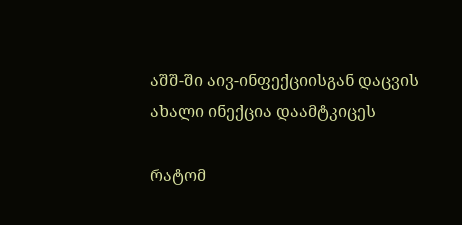აშშ-ში აივ-ინფექციისგან დაცვის ახალი ინექცია დაამტკიცეს

რატომ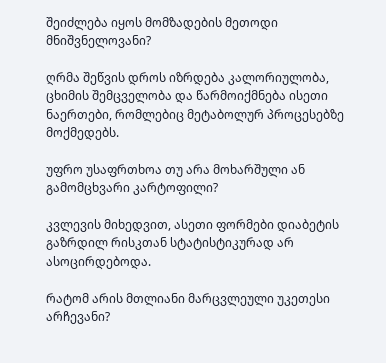შეიძლება იყოს მომზადების მეთოდი მნიშვნელოვანი?

ღრმა შეწვის დროს იზრდება კალორიულობა, ცხიმის შემცველობა და წარმოიქმნება ისეთი ნაერთები, რომლებიც მეტაბოლურ პროცესებზე მოქმედებს.

უფრო უსაფრთხოა თუ არა მოხარშული ან გამომცხვარი კარტოფილი?

კვლევის მიხედვით, ასეთი ფორმები დიაბეტის გაზრდილ რისკთან სტატისტიკურად არ ასოცირდებოდა.

რატომ არის მთლიანი მარცვლეული უკეთესი არჩევანი?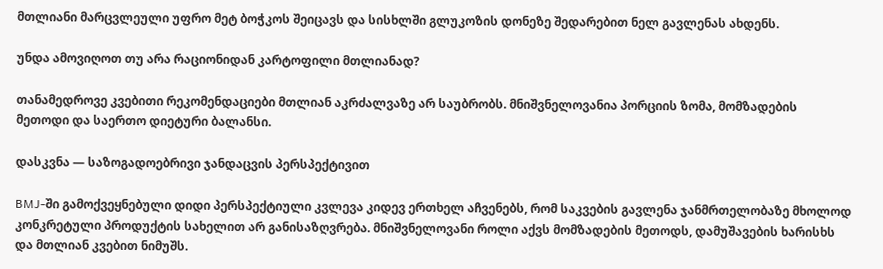მთლიანი მარცვლეული უფრო მეტ ბოჭკოს შეიცავს და სისხლში გლუკოზის დონეზე შედარებით ნელ გავლენას ახდენს.

უნდა ამოვიღოთ თუ არა რაციონიდან კარტოფილი მთლიანად?

თანამედროვე კვებითი რეკომენდაციები მთლიან აკრძალვაზე არ საუბრობს. მნიშვნელოვანია პორციის ზომა, მომზადების მეთოდი და საერთო დიეტური ბალანსი.

დასკვნა — საზოგადოებრივი ჯანდაცვის პერსპექტივით

BMJ-ში გამოქვეყნებული დიდი პერსპექტიული კვლევა კიდევ ერთხელ აჩვენებს, რომ საკვების გავლენა ჯანმრთელობაზე მხოლოდ კონკრეტული პროდუქტის სახელით არ განისაზღვრება. მნიშვნელოვანი როლი აქვს მომზადების მეთოდს, დამუშავების ხარისხს და მთლიან კვებით ნიმუშს.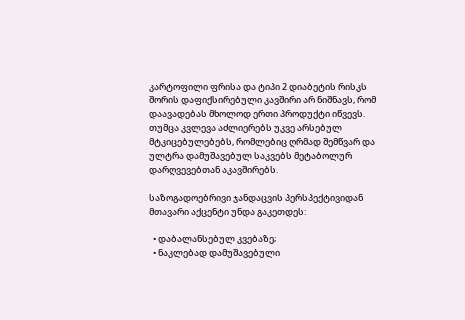კარტოფილი ფრისა და ტიპი 2 დიაბეტის რისკს შორის დაფიქსირებული კავშირი არ ნიშნავს, რომ დაავადებას მხოლოდ ერთი პროდუქტი იწვევს. თუმცა კვლევა აძლიერებს უკვე არსებულ მტკიცებულებებს, რომლებიც ღრმად შემწვარ და ულტრა დამუშავებულ საკვებს მეტაბოლურ დარღვევებთან აკავშირებს.

საზოგადოებრივი ჯანდაცვის პერსპექტივიდან მთავარი აქცენტი უნდა გაკეთდეს:

  • დაბალანსებულ კვებაზე;
  • ნაკლებად დამუშავებული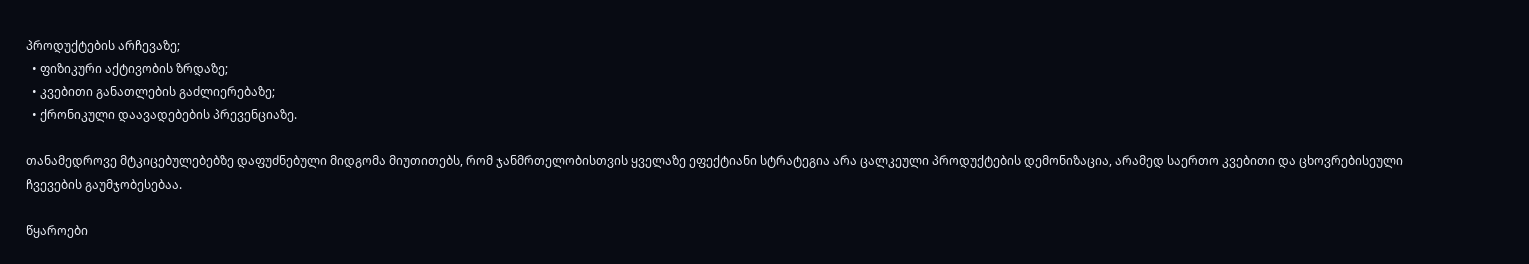პროდუქტების არჩევაზე;
  • ფიზიკური აქტივობის ზრდაზე;
  • კვებითი განათლების გაძლიერებაზე;
  • ქრონიკული დაავადებების პრევენციაზე.

თანამედროვე მტკიცებულებებზე დაფუძნებული მიდგომა მიუთითებს, რომ ჯანმრთელობისთვის ყველაზე ეფექტიანი სტრატეგია არა ცალკეული პროდუქტების დემონიზაცია, არამედ საერთო კვებითი და ცხოვრებისეული ჩვევების გაუმჯობესებაა.

წყაროები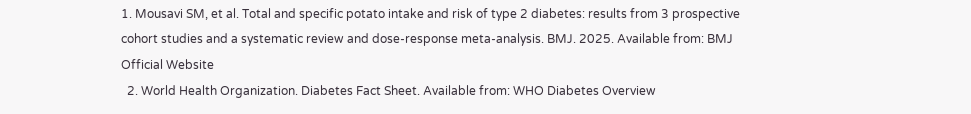1. Mousavi SM, et al. Total and specific potato intake and risk of type 2 diabetes: results from 3 prospective cohort studies and a systematic review and dose-response meta-analysis. BMJ. 2025. Available from: BMJ Official Website
  2. World Health Organization. Diabetes Fact Sheet. Available from: WHO Diabetes Overview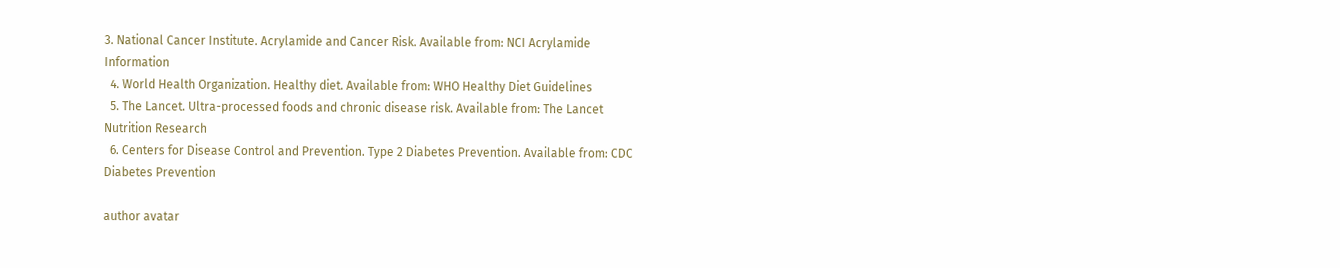3. National Cancer Institute. Acrylamide and Cancer Risk. Available from: NCI Acrylamide Information
  4. World Health Organization. Healthy diet. Available from: WHO Healthy Diet Guidelines
  5. The Lancet. Ultra-processed foods and chronic disease risk. Available from: The Lancet Nutrition Research
  6. Centers for Disease Control and Prevention. Type 2 Diabetes Prevention. Available from: CDC Diabetes Prevention

author avatar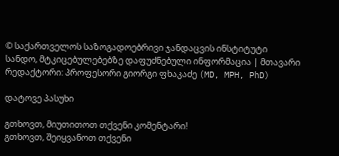© საქართველოს საზოგადოებრივი ჯანდაცვის ინსტიტუტი
სანდო, მტკიცებულებებზე დაფუძნებული ინფორმაცია | მთავარი რედაქტორი: პროფესორი გიორგი ფხაკაძე (MD, MPH, PhD)

დატოვე პასუხი

გთხოვთ, მიუთითოთ თქვენი კომენტარი!
გთხოვთ, შეიყვანოთ თქვენი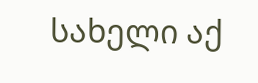სახელი აქ